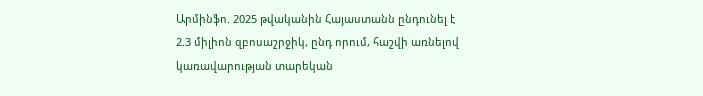Արմինֆո. 2025 թվականին Հայաստանն ընդունել է 2.3 միլիոն զբոսաշրջիկ, ընդ որում, հաշվի առնելով կառավարության տարեկան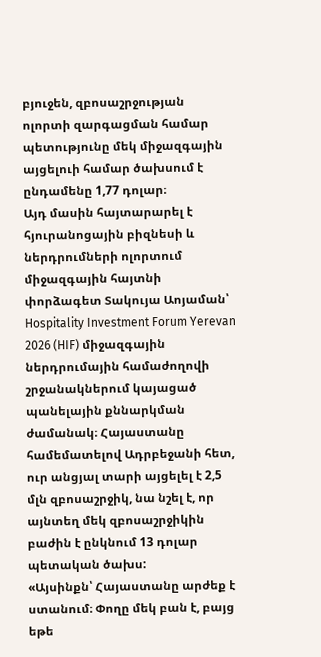բյուջեն, զբոսաշրջության ոլորտի զարգացման համար պետությունը մեկ միջազգային այցելուի համար ծախսում է ընդամենը 1,77 դոլար։
Այդ մասին հայտարարել է հյուրանոցային բիզնեսի և ներդրումների ոլորտում միջազգային հայտնի փորձագետ Տակույա Աոյաման՝ Hospitality Investment Forum Yerevan 2026 (HIF) միջազգային ներդրումային համաժողովի շրջանակներում կայացած պանելային քննարկման ժամանակ։ Հայաստանը համեմատելով Ադրբեջանի հետ, ուր անցյալ տարի այցելել է 2,5 մլն զբոսաշրջիկ, նա նշել է, որ այնտեղ մեկ զբոսաշրջիկին բաժին է ընկնում 13 դոլար պետական ծախս:
«Այսինքն՝ Հայաստանը արժեք է ստանում։ Փողը մեկ բան է, բայց եթե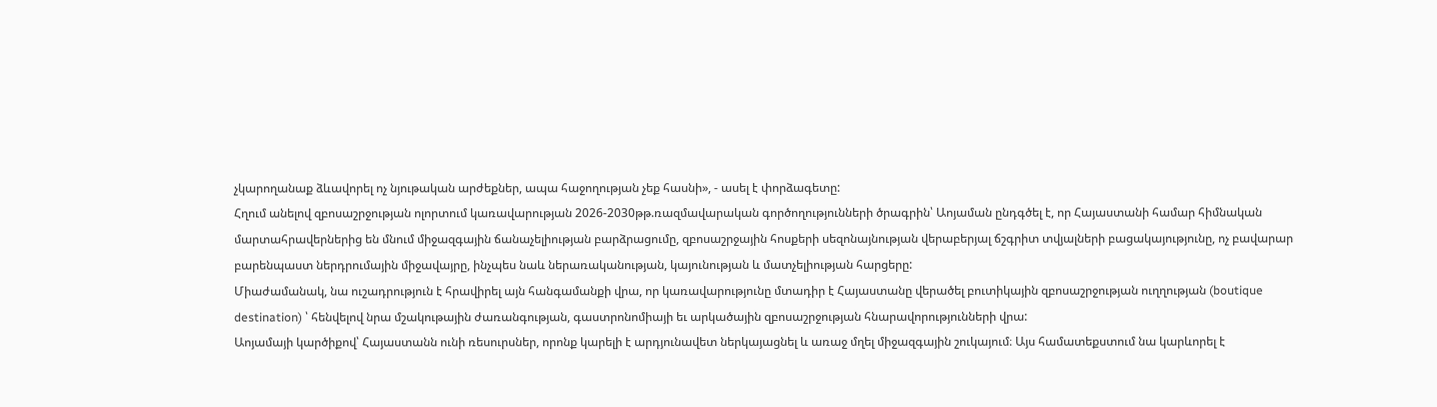չկարողանաք ձևավորել ոչ նյութական արժեքներ, ապա հաջողության չեք հասնի», - ասել է փորձագետը:
Հղում անելով զբոսաշրջության ոլորտում կառավարության 2026-2030թթ.ռազմավարական գործողությունների ծրագրին՝ Աոյաման ընդգծել է, որ Հայաստանի համար հիմնական մարտահրավերներից են մնում միջազգային ճանաչելիության բարձրացումը, զբոսաշրջային հոսքերի սեզոնայնության վերաբերյալ ճշգրիտ տվյալների բացակայությունը, ոչ բավարար բարենպաստ ներդրումային միջավայրը, ինչպես նաև ներառականության, կայունության և մատչելիության հարցերը:
Միաժամանակ, նա ուշադրություն է հրավիրել այն հանգամանքի վրա, որ կառավարությունը մտադիր է Հայաստանը վերածել բուտիկային զբոսաշրջության ուղղության (boutique destination) ՝ հենվելով նրա մշակութային ժառանգության, գաստրոնոմիայի եւ արկածային զբոսաշրջության հնարավորությունների վրա:
Աոյամայի կարծիքով՝ Հայաստանն ունի ռեսուրսներ, որոնք կարելի է արդյունավետ ներկայացնել և առաջ մղել միջազգային շուկայում։ Այս համատեքստում նա կարևորել է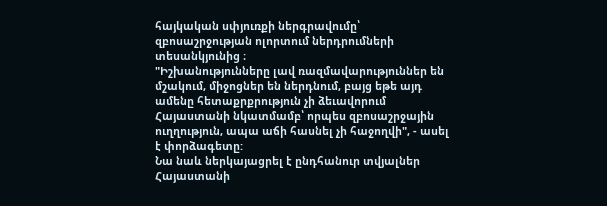հայկական սփյուռքի ներգրավումը՝ զբոսաշրջության ոլորտում ներդրումների տեսանկյունից ։
"Իշխանությունները լավ ռազմավարություններ են մշակում, միջոցներ են ներդնում, բայց եթե այդ ամենը հետաքրքրություն չի ձեւավորում Հայաստանի նկատմամբ՝ որպես զբոսաշրջային ուղղություն, ապա աճի հասնել չի հաջողվի", - ասել է փորձագետը:
Նա նաև ներկայացրել է ընդհանուր տվյալներ Հայաստանի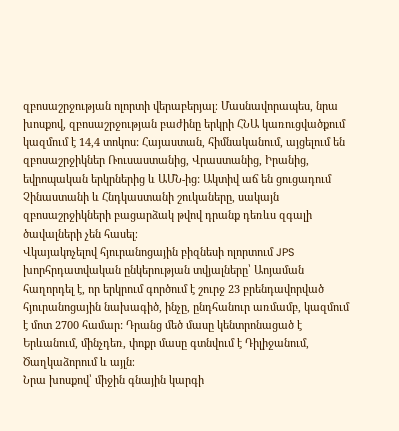զբոսաշրջության ոլորտի վերաբերյալ։ Մասնավորապես, նրա խոսքով, զբոսաշրջության բաժինը երկրի ՀՆԱ կառուցվածքում կազմում է 14,4 տոկոս: Հայաստան, հիմնականում, այցելում են զբոսաշրջիկներ Ռուսաստանից, Վրաստանից, Իրանից, եվրոպական երկրներից և ԱՄՆ-ից: Ակտիվ աճ են ցուցադում Չինաստանի և Հնդկաստանի շուկաները, սակայն զբոսաշրջիկների բացարձակ թվով դրանք դեռևս զգալի ծավալների չեն հասել։
Վկայակոչելով հյուրանոցային բիզնեսի ոլորտում JPS խորհրդատվական ընկերության տվյալները՝ Աոյաման հաղորդել է, որ երկրում գործում է շուրջ 23 բրենդավորված հյուրանոցային նախագիծ, ինչը, ընդհանուր առմամբ, կազմում է մոտ 2700 համար: Դրանց մեծ մասը կենտրոնացած է Երևանում, մինչդեռ, փոքր մասը գտնվում է Դիլիջանում, Ծաղկաձորում և այլն։
Նրա խոսքով՝ միջին գնային կարգի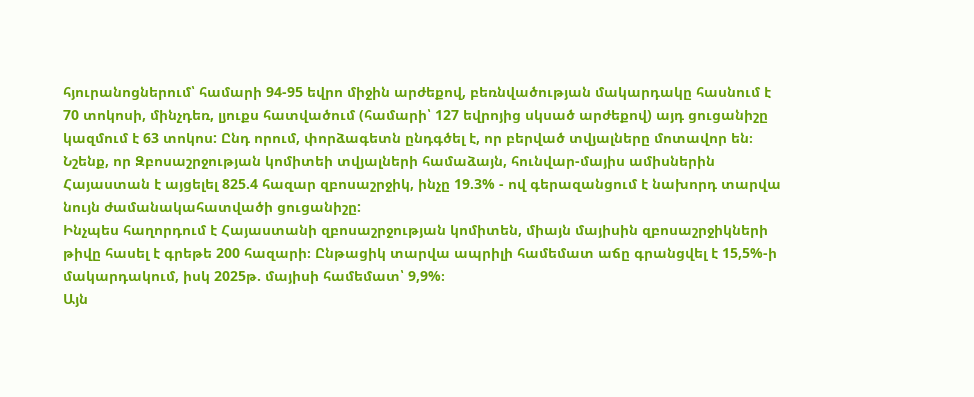հյուրանոցներում՝ համարի 94-95 եվրո միջին արժեքով, բեռնվածության մակարդակը հասնում է 70 տոկոսի, մինչդեռ, լյուքս հատվածում (համարի՝ 127 եվրոյից սկսած արժեքով) այդ ցուցանիշը կազմում է 63 տոկոս: Ընդ որում, փորձագետն ընդգծել է, որ բերված տվյալները մոտավոր են։
Նշենք, որ Զբոսաշրջության կոմիտեի տվյալների համաձայն, հունվար-մայիս ամիսներին Հայաստան է այցելել 825.4 հազար զբոսաշրջիկ, ինչը 19.3% - ով գերազանցում է նախորդ տարվա նույն ժամանակահատվածի ցուցանիշը:
Ինչպես հաղորդում է Հայաստանի զբոսաշրջության կոմիտեն, միայն մայիսին զբոսաշրջիկների թիվը հասել է գրեթե 200 հազարի։ Ընթացիկ տարվա ապրիլի համեմատ աճը գրանցվել է 15,5%-ի մակարդակում, իսկ 2025թ. մայիսի համեմատ՝ 9,9%։
Այն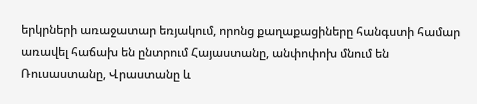երկրների առաջատար եռյակում, որոնց քաղաքացիները հանգստի համար առավել հաճախ են ընտրում Հայաստանը, անփոփոխ մնում են Ռուսաստանը, Վրաստանը և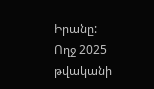Իրանը:
Ողջ 2025 թվականի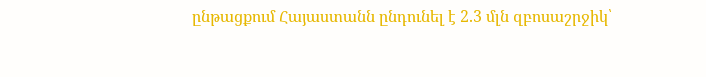ընթացքում Հայաստանն ընդունել է 2.3 մլն զբոսաշրջիկ՝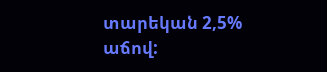տարեկան 2,5% աճով: